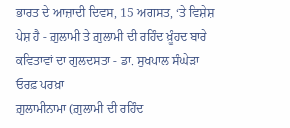ਭਾਰਤ ਦੇ ਆਜ਼ਾਦੀ ਦਿਵਸ, 15 ਅਗਸਤ, ‘ਤੇ ਵਿਸ਼ੇਸ਼ ਪੇਸ਼ ਹੈ - ਗ਼ੁਲਾਮੀ ਤੇ ਗ਼ੁਲਾਮੀ ਦੀ ਰਹਿੰਦ ਖ਼ੂੰਹਦ ਬਾਰੇ ਕਵਿਤਾਵਾਂ ਦਾ ਗੁਲਦਸਤਾ - ਡਾ. ਸੁਖਪਾਲ ਸੰਘੇੜਾ ਓਰਫ਼ ਪਰਖ਼ਾ
ਗ਼ੁਲਾਮੀਨਾਮਾ (ਗ਼ੁਲਾਮੀ ਦੀ ਰਹਿੰਦ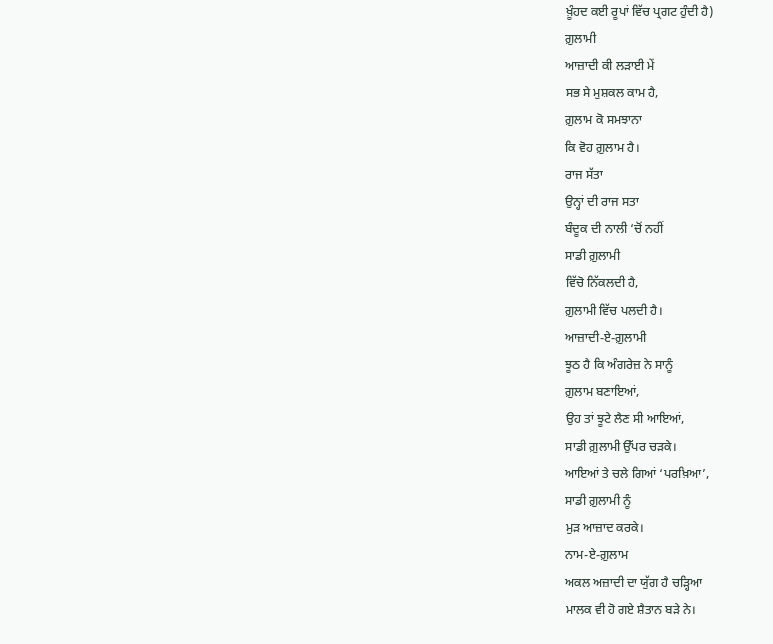ਖ਼ੂੰਹਦ ਕਈ ਰੂਪਾਂ ਵਿੱਚ ਪ੍ਰਗਟ ਹੁੰਦੀ ਹੈ)
ਗ਼ੁਲਾਮੀ
ਆਜ਼ਾਦੀ ਕੀ ਲੜਾਈ ਮੇਂ
ਸਭ ਸੇ ਮੁਸ਼ਕਲ ਕਾਮ ਹੈ,
ਗ਼ੁਲਾਮ ਕੋ ਸਮਝਾਨਾ
ਕਿ ਵੋਹ ਗ਼ੁਲਾਮ ਹੈ।
ਰਾਜ ਸੱਤਾ
ਉਨ੍ਹਾਂ ਦੀ ਰਾਜ ਸਤਾ
ਬੰਦੂਕ ਦੀ ਨਾਲੀ ‘ਚੋਂ ਨਹੀਂ
ਸਾਡੀ ਗ਼ੁਲਾਮੀ
ਵਿੱਚੋ ਨਿੱਕਲਦੀ ਹੈ,
ਗ਼ੁਲਾਮੀ ਵਿੱਚ ਪਲਦੀ ਹੈ।
ਆਜ਼ਾਦੀ-ਏ-ਗ਼ੁਲਾਮੀ
ਝੂਠ ਹੈ ਕਿ ਅੰਗਰੇਜ਼ ਨੇ ਸਾਨੂੰ
ਗ਼ੁਲਾਮ ਬਣਾਇਆਂ,
ਉਹ ਤਾਂ ਝੂਟੇ ਲੈਣ ਸੀ ਆਇਆਂ,
ਸਾਡੀ ਗ਼ੁਲਾਮੀ ਉੱਪਰ ਚੜਕੇ।
ਆਇਆਂ ਤੇ ਚਲੇ ਗਿਆਂ ‘ਪਰਖ਼ਿਆ’,
ਸਾਡੀ ਗ਼ੁਲਾਮੀ ਨੂੰ
ਮੁੜ ਆਜ਼ਾਦ ਕਰਕੇ।
ਨਾਮ-ਏ-ਗ਼ੁਲਾਮ
ਅਕਲ ਅਜ਼ਾਦੀ ਦਾ ਯੁੱਗ ਹੈ ਚੜ੍ਹਿਆ
ਮਾਲਕ ਵੀ ਹੋ ਗਏ ਸ਼ੈਤਾਨ ਬੜੇ ਨੇ।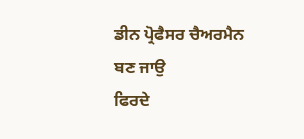ਡੀਨ ਪ੍ਰੋਫੈਸਰ ਚੈਅਰਮੈਨ ਬਣ ਜਾਉ
ਫਿਰਦੇ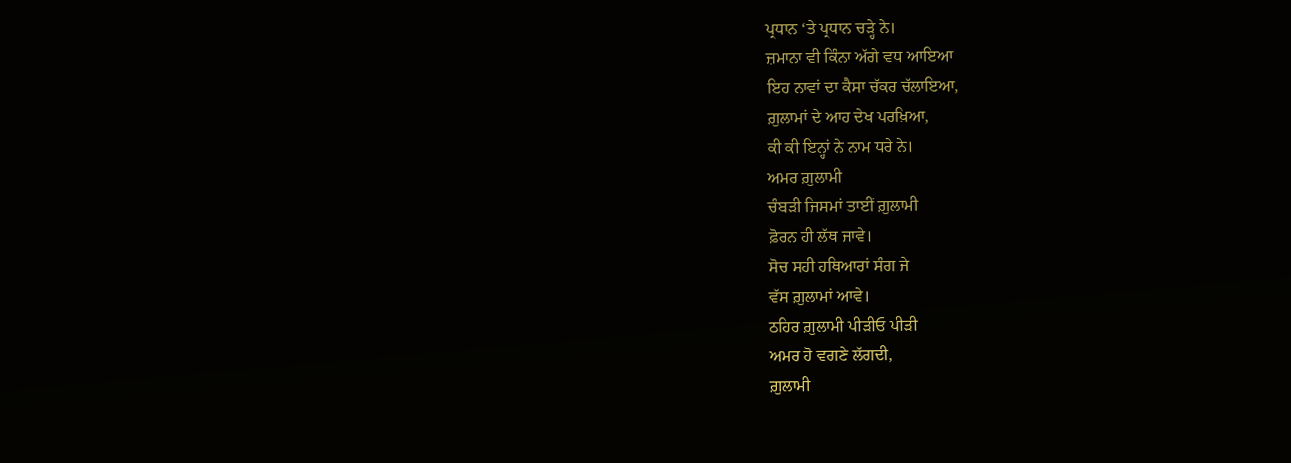ਪ੍ਰਧਾਨ ‘ਤੇ ਪ੍ਰਧਾਨ ਚੜ੍ਹੇ ਨੇ।
ਜ਼ਮਾਨਾ ਵੀ ਕਿੰਨਾ ਅੱਗੇ ਵਧ ਆਇਆ
ਇਹ ਨਾਵਾਂ ਦਾ ਕੈਸਾ ਚੱਕਰ ਚੱਲਾਇਆ,
ਗ਼ੁਲਾਮਾਂ ਦੇ ਆਹ ਦੇਖ ਪਰਖ਼ਿਆ,
ਕੀ ਕੀ ਇਨ੍ਹਾਂ ਨੇ ਨਾਮ ਧਰੇ ਨੇ।
ਅਮਰ ਗ਼ੁਲਾਮੀ
ਚੰਬੜੀ ਜਿਸਮਾਂ ਤਾਈਂ ਗ਼ੁਲਾਮੀ
ਫ਼ੋਰਨ ਹੀ ਲੱਥ ਜਾਵੇ।
ਸੋਚ ਸਹੀ ਹਥਿਆਰਾਂ ਸੰਗ ਜੇ
ਵੱਸ ਗ਼ੁਲਾਮਾਂ ਆਵੇ।
ਠਹਿਰ ਗ਼ੁਲਾਮੀ ਪੀੜੀਓ ਪੀੜੀ
ਅਮਰ ਹੋ ਵਗਣੇ ਲੱਗਦੀ,
ਗ਼ੁਲਾਮੀ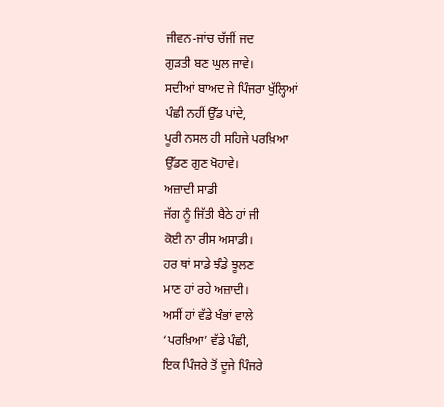ਜੀਵਨ-ਜਾਂਚ ਚੱਜੀਂ ਜਦ
ਗੁੜਤੀ ਬਣ ਘੁਲ ਜਾਵੇ।
ਸਦੀਆਂ ਬਾਅਦ ਜੇ ਪਿੰਜਰਾ ਖੁੱਲ੍ਹਿਆਂ
ਪੰਛੀ ਨਹੀਂ ਉੱਡ ਪਾਂਦੇ,
ਪੂਰੀ ਨਸਲ ਹੀ ਸਹਿਜੇ ਪਰਖ਼ਿਆ
ਉੱਡਣ ਗੁਣ ਖੋਹਾਵੇ।
ਅਜ਼ਾਦੀ ਸਾਡੀ
ਜੱਗ ਨੂੰ ਜਿੱਤੀ ਬੈਠੇ ਹਾਂ ਜੀ
ਕੋਈ ਨਾ ਰੀਸ ਅਸਾਡੀ।
ਹਰ ਥਾਂ ਸਾਡੇ ਝੰਡੇ ਝੂਲਣ
ਮਾਣ ਹਾਂ ਰਹੇ ਅਜ਼ਾਦੀ।
ਅਸੀਂ ਹਾਂ ਵੱਡੇ ਖੰਭਾਂ ਵਾਲੇ
‘ਪਰਖ਼ਿਆ’ ਵੱਡੇ ਪੰਛੀ,
ਇਕ ਪਿੰਜਰੇ ਤੋਂ ਦੂਜੇ ਪਿੰਜਰੇ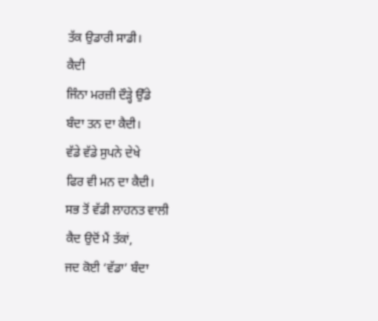ਤੱਕ ਉਡਾਰੀ ਸਾਡੀ।
ਕੈਦੀ
ਜਿੰਨਾ ਮਰਜ਼ੀ ਦੌੜ੍ਹੇ ਉੱਡੇ
ਬੰਦਾ ਤਨ ਦਾ ਕੈਦੀ।
ਵੱਡੇ ਵੱਡੇ ਸੁਪਨੇ ਦੇਖੇ
ਫਿਰ ਵੀ ਮਨ ਦਾ ਕੈਦੀ।
ਸਭ ਤੋਂ ਵੱਡੀ ਲਾਹਨਤ ਵਾਲੀ
ਕੈਦ ਉਦੋਂ ਮੈਂ ਤੱਕਾਂ,
ਜਦ ਕੋਈ ‘ਵੱਡਾ’ ਬੰਦਾ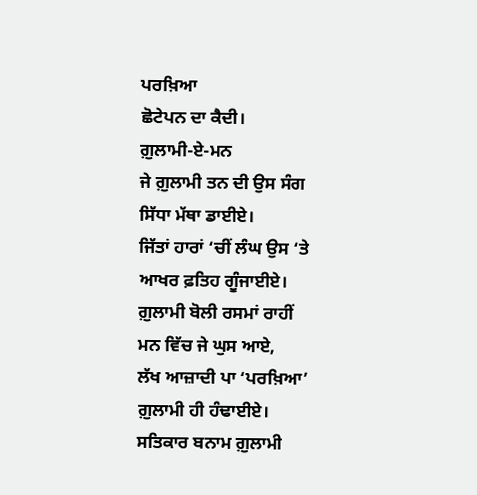ਪਰਖ਼ਿਆ
ਛੋਟੇਪਨ ਦਾ ਕੈਦੀ।
ਗ਼ੁਲਾਮੀ-ਏ-ਮਨ
ਜੇ ਗ਼ੁਲਾਮੀ ਤਨ ਦੀ ਉਸ ਸੰਗ
ਸਿੱਧਾ ਮੱਥਾ ਡਾਈਏ।
ਜਿੱਤਾਂ ਹਾਰਾਂ ‘ਚੀਂ ਲੰਘ ਉਸ ‘ਤੇ
ਆਖਰ ਫ਼ਤਿਹ ਗੂੰਜਾਈਏ।
ਗ਼ੁਲਾਮੀ ਬੋਲੀ ਰਸਮਾਂ ਰਾਹੀਂ
ਮਨ ਵਿੱਚ ਜੇ ਘੁਸ ਆਏ,
ਲੱਖ ਆਜ਼ਾਦੀ ਪਾ ‘ਪਰਖ਼ਿਆ’
ਗ਼ੁਲਾਮੀ ਹੀ ਹੰਢਾਈਏ।
ਸਤਿਕਾਰ ਬਨਾਮ ਗ਼ੁਲਾਮੀ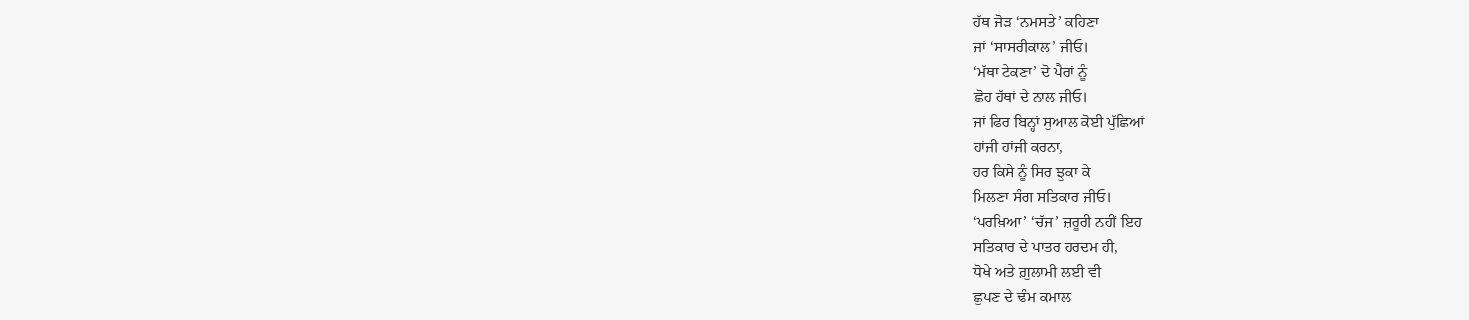ਹੱਥ ਜੋੜ ‘ਨਮਸਤੇ’ ਕਹਿਣਾ
ਜਾਂ ‘ਸਾਸਰੀਕਾਲ’ ਜੀਓ।
‘ਮੱਥਾ ਟੇਕਣਾ’ ਦੋ ਪੈਰਾਂ ਨੂੰ
ਛੋਹ ਹੱਥਾਂ ਦੇ ਨਾਲ ਜੀਓ।
ਜਾਂ ਫਿਰ ਬਿਨ੍ਹਾਂ ਸੁਆਲ ਕੋਈ ਪੁੱਛਿਆਂ
ਹਾਂਜੀ ਹਾਂਜੀ ਕਰਨਾ,
ਹਰ ਕਿਸੇ ਨੂੰ ਸਿਰ ਝੁਕਾ ਕੇ
ਮਿਲਣਾ ਸੰਗ ਸਤਿਕਾਰ ਜੀਓ।
‘ਪਰਖ਼ਿਆ’ ‘ਚੱਜ’ ਜ਼ਰੂਰੀ ਨਹੀਂ ਇਹ
ਸਤਿਕਾਰ ਦੇ ਪਾਤਰ ਹਰਦਮ ਹੀ,
ਧੋਖੇ ਅਤੇ ਗ਼ੁਲਾਮੀ ਲਈ ਵੀ
ਛੁਪਣ ਦੇ ਢੰਮ ਕਮਾਲ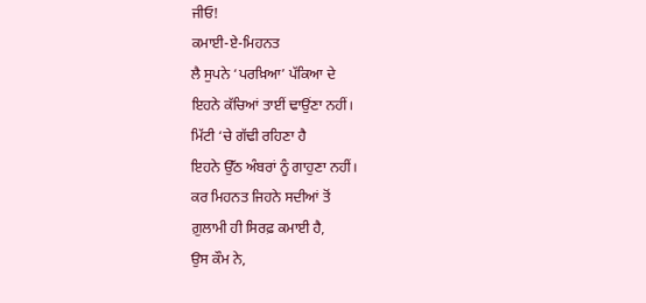ਜੀਓ!
ਕਮਾਈ-ਏ-ਮਿਹਨਤ
ਲੈ ਸੁਪਨੇ ‘ਪਰਖ਼ਿਆ’ ਪੱਕਿਆ ਦੇ
ਇਹਨੇ ਕੱਚਿਆਂ ਤਾਈਂ ਢਾਉਂਣਾ ਨਹੀਂ।
ਮਿੱਟੀ ‘ਚੇ ਗੱਢੀ ਰਹਿਣਾ ਹੈ
ਇਹਨੇ ਉੱਠ ਅੰਬਰਾਂ ਨੂੰ ਗਾਹੁਣਾ ਨਹੀਂ।
ਕਰ ਮਿਹਨਤ ਜਿਹਨੇ ਸਦੀਆਂ ਤੋਂ
ਗ਼ੁਲਾਮੀ ਹੀ ਸਿਰਫ਼ ਕਮਾਈ ਹੈ,
ਉਸ ਕੌਮ ਨੇ,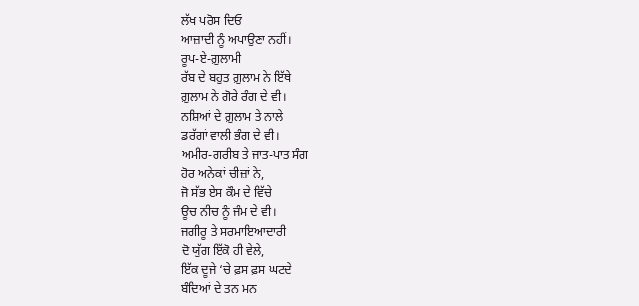ਲੱਖ ਪਰੋਸ ਦਿਓ
ਆਜ਼ਾਦੀ ਨੂੰ ਅਪਾਉਣਾ ਨਹੀਂ।
ਰੂਪ-ਏ-ਗ਼ੁਲਾਮੀ
ਰੱਬ ਦੇ ਬਹੁਤ ਗ਼ੁਲਾਮ ਨੇ ਇੱਥੇ
ਗ਼ੁਲਾਮ ਨੇ ਗੋਰੇ ਰੰਗ ਦੇ ਵੀ।
ਨਸ਼ਿਆਂ ਦੇ ਗ਼ੁਲਾਮ ਤੇ ਨਾਲੇ
ਡਰੱਗਾਂ ਵਾਲੀ ਭੰਗ ਦੇ ਵੀ।
ਅਮੀਰ-ਗਰੀਬ ਤੇ ਜਾਤ-ਪਾਤ ਸੰਗ
ਹੋਰ ਅਨੇਕਾਂ ਚੀਜ਼ਾਂ ਨੇ,
ਜੋ ਸੱਭ ਏਸ ਕੌਮ ਦੇ ਵਿੱਚੇ
ਊਚ ਨੀਚ ਨੂੰ ਜੰਮ ਦੇ ਵੀ।
ਜਗੀਰੂ ਤੇ ਸਰਮਾਇਆਦਾਰੀ
ਦੋ ਯੁੱਗ ਇੱਕੋ ਹੀ ਵੇਲੇ,
ਇੱਕ ਦੂਜੇ ‘ਚੇ ਫ਼ਸ ਫ਼ਸ ਘਟਦੇ
ਬੰਦਿਆਂ ਦੇ ਤਨ ਮਨ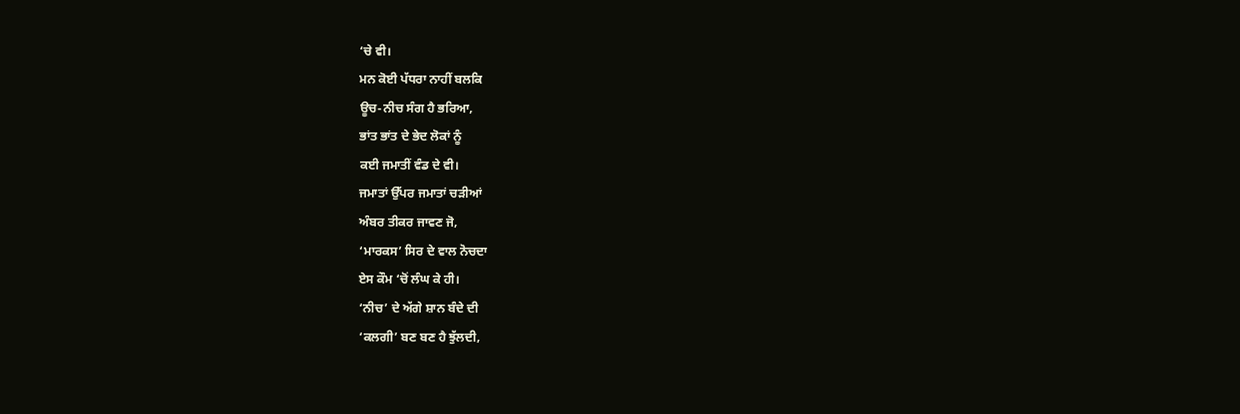‘ਚੇ ਵੀ।
ਮਨ ਕੋਈ ਪੱਧਰਾ ਨਾਹੀਂ ਬਲਕਿ
ਊਚ-ਨੀਚ ਸੰਗ ਹੈ ਭਰਿਆ,
ਭਾਂਤ ਭਾਂਤ ਦੇ ਭੇਦ ਲੋਕਾਂ ਨੂੰ
ਕਈ ਜਮਾਤੀਂ ਵੰਡ ਦੇ ਵੀ।
ਜਮਾਤਾਂ ਉੱਪਰ ਜਮਾਤਾਂ ਚੜੀਆਂ
ਅੰਬਰ ਤੀਕਰ ਜਾਵਣ ਜੋ,
‘ਮਾਰਕਸ’ ਸਿਰ ਦੇ ਵਾਲ ਨੋਚਦਾ
ਏਸ ਕੌਮ ‘ਚੋਂ ਲੰਘ ਕੇ ਹੀ।
‘ਨੀਚ’ ਦੇ ਅੱਗੇ ਸ਼ਾਨ ਬੰਦੇ ਦੀ
‘ਕਲਗੀ’ ਬਣ ਬਣ ਹੈ ਝੁੱਲਦੀ,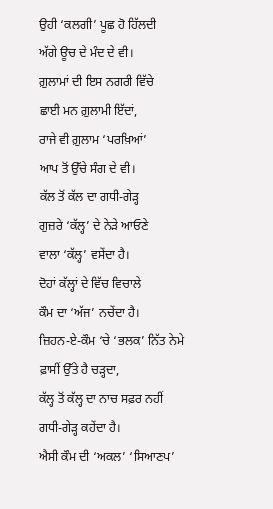ਉਹੀ ‘ਕਲਗੀ’ ਪੂਛ ਹੋ ਹਿੱਲਦੀ
ਅੱਗੇ ਊਚ ਦੇ ਮੰਦ ਦੇ ਵੀ।
ਗ਼ੁਲਾਮਾਂ ਦੀ ਇਸ ਨਗਰੀ ਵਿੱਚੇ
ਛਾਈ ਮਨ ਗ਼ੁਲਾਮੀ ਇੱਦਾਂ,
ਰਾਜੇ ਵੀ ਗ਼ੁਲਾਮ ‘ਪਰਖ਼ਿਆਂ’
ਆਪ ਤੋਂ ਉੱਚੇ ਸੰਗ ਦੇ ਵੀ।
ਕੱਲ ਤੋਂ ਕੱਲ ਦਾ ਗਧੀ-ਗੇੜ੍ਹ
ਗੁਜ਼ਰੇ ‘ਕੱਲ੍ਹ’ ਦੇ ਨੇੜੇ ਆਓਣੇ
ਵਾਲਾ ‘ਕੱਲ੍ਹ’ ਵਸੇਂਦਾ ਹੈ।
ਦੋਹਾਂ ਕੱਲ੍ਹਾਂ ਦੇ ਵਿੱਚ ਵਿਚਾਲੇ
ਕੌਮ ਦਾ ‘ਅੱਜ’ ਨਚੇਂਦਾ ਹੈ।
ਜ਼ਿਹਨ-ਏ-ਕੌਮ ‘ਚੇ ‘ਭਲਕ’ ਨਿੱਤ ਨੇਮੇ
ਫ਼ਾਸੀਂ ਉੱਤੇ ਹੈ ਚੜ੍ਹਦਾ,
ਕੱਲ੍ਹ ਤੋਂ ਕੱਲ੍ਹ ਦਾ ਨਾਚ ਸਫ਼ਰ ਨਹੀਂ
ਗਧੀ-ਗੇੜ੍ਹ ਕਹੇਂਦਾ ਹੈ।
ਐਸੀ ਕੌਮ ਦੀ ‘ਅਕਲ’ ‘ਸਿਆਣਪ’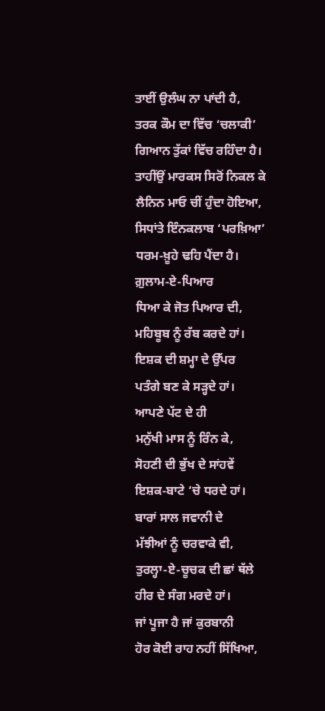ਤਾਈਂ ਉਲੰਘ ਨਾ ਪਾਂਦੀ ਹੈ,
ਤਰਕ ਕੌਮ ਦਾ ਵਿੱਚ ‘ਚਲਾਕੀ’
ਗਿਆਨ ਤੁੱਕਾਂ ਵਿੱਚ ਰਹਿੰਦਾ ਹੈ।
ਤਾਹੀਂਉਂ ਮਾਰਕਸ ਸਿਰੋਂ ਨਿਕਲ ਕੇ
ਲੈਨਿਨ ਮਾਓ ਚੀਂ ਹੁੰਦਾ ਹੋਇਆ,
ਸਿਧਾਂਤੇ ਇੰਨਕਲਾਬ ‘ਪਰਖ਼ਿਆ’
ਧਰਮ-ਖ਼ੂਹੇ ਢਹਿ ਪੈਂਦਾ ਹੈ।
ਗ਼ੁਲਾਮ-ਏ-ਪਿਆਰ
ਧਿਆ ਕੇ ਜੋਤ ਪਿਆਰ ਦੀ,
ਮਹਿਬੂਬ ਨੂੰ ਰੱਬ ਕਰਦੇ ਹਾਂ।
ਇਸ਼ਕ ਦੀ ਸ਼ਮ੍ਹਾ ਦੇ ਉੱਪਰ
ਪਤੰਗੇ ਬਣ ਕੇ ਸੜ੍ਹਦੇ ਹਾਂ।
ਆਪਣੇ ਪੱਟ ਦੇ ਹੀ
ਮਨੁੱਖੀ ਮਾਸ ਨੂੰ ਰਿੰਨ ਕੇ,
ਸੋਹਣੀ ਦੀ ਭੁੱਖ ਦੇ ਸਾਂਹਵੇਂ
ਇਸ਼ਕ-ਬਾਟੇ ‘ਚੇ ਧਰਦੇ ਹਾਂ।
ਬਾਰਾਂ ਸਾਲ ਜਵਾਨੀ ਦੇ
ਮੱਝੀਆਂ ਨੂੰ ਚਰਵਾਕੇ ਵੀ,
ਤੁਰਲ੍ਹਾ-ਏ-ਚੂਚਕ ਦੀ ਛਾਂ ਥੱਲੇ
ਹੀਰ ਦੇ ਸੰਗ ਮਰਦੇ ਹਾਂ।
ਜਾਂ ਪੂਜਾ ਹੈ ਜਾਂ ਕੁਰਬਾਨੀ
ਹੋਰ ਕੋਈ ਰਾਹ ਨਹੀਂ ਸਿੱਖਿਆ,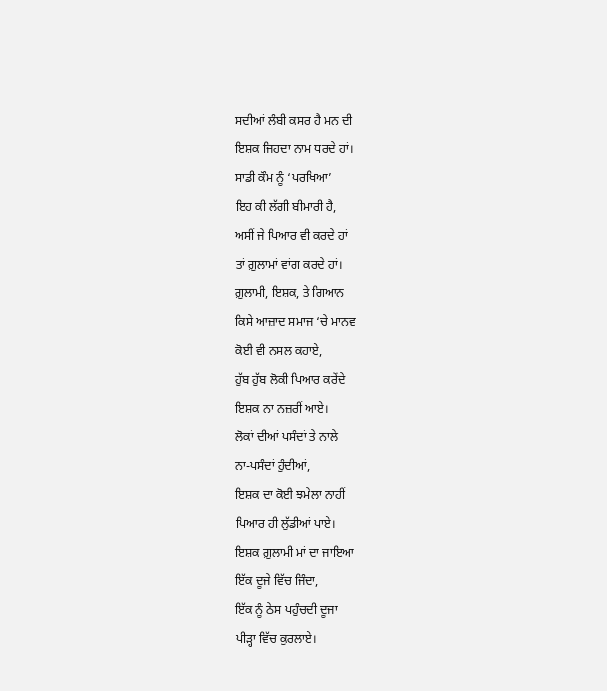ਸਦੀਆਂ ਲੰਬੀ ਕਸਰ ਹੈ ਮਨ ਦੀ
ਇਸ਼ਕ ਜਿਹਦਾ ਨਾਮ ਧਰਦੇ ਹਾਂ।
ਸਾਡੀ ਕੌਮ ਨੂੰ ‘ਪਰਖਿਆ’
ਇਹ ਕੀ ਲੱਗੀ ਬੀਮਾਰੀ ਹੈ,
ਅਸੀਂ ਜੇ ਪਿਆਰ ਵੀ ਕਰਦੇ ਹਾਂ
ਤਾਂ ਗ਼ੁਲਾਮਾਂ ਵਾਂਗ ਕਰਦੇ ਹਾਂ।
ਗ਼ੁਲਾਮੀ, ਇਸ਼ਕ, ਤੇ ਗਿਆਨ
ਕਿਸੇ ਆਜ਼ਾਦ ਸਮਾਜ ‘ਚੇ ਮਾਨਵ
ਕੋਈ ਵੀ ਨਸਲ ਕਹਾਏ,
ਹੁੱਬ ਹੁੱਬ ਲੋਕੀ ਪਿਆਰ ਕਰੇਂਦੇ
ਇਸ਼ਕ ਨਾ ਨਜ਼ਰੀਂ ਆਏ।
ਲੋਕਾਂ ਦੀਆਂ ਪਸੰਦਾਂ ਤੇ ਨਾਲੇ
ਨਾ-ਪਸੰਦਾਂ ਹੁੰਦੀਆਂ,
ਇਸ਼ਕ ਦਾ ਕੋਈ ਝਮੇਲਾ ਨਾਹੀਂ
ਪਿਆਰ ਹੀ ਲੁੱਡੀਆਂ ਪਾਏ।
ਇਸ਼ਕ ਗ਼ੁਲਾਮੀ ਮਾਂ ਦਾ ਜਾਇਆ
ਇੱਕ ਦੂਜੇ ਵਿੱਚ ਜਿੰਦਾ,
ਇੱਕ ਨੂੰ ਠੇਸ ਪਹੁੰਚਦੀ ਦੂਜਾ
ਪੀੜ੍ਹਾ ਵਿੱਚ ਕੁਰਲਾਏ।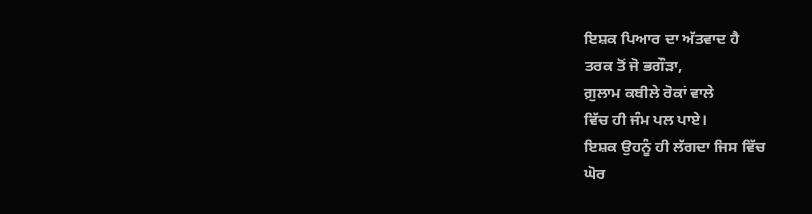ਇਸ਼ਕ ਪਿਆਰ ਦਾ ਅੱਤਵਾਦ ਹੈ
ਤਰਕ ਤੋਂ ਜੋ ਭਗੌੜਾ,
ਗ਼ੁਲਾਮ ਕਬੀਲੇ ਰੋਕਾਂ ਵਾਲੇ
ਵਿੱਚ ਹੀ ਜੰਮ ਪਲ ਪਾਏ।
ਇਸ਼ਕ ਉਹਨੂੰ ਹੀ ਲੱਗਦਾ ਜਿਸ ਵਿੱਚ
ਘੋਰ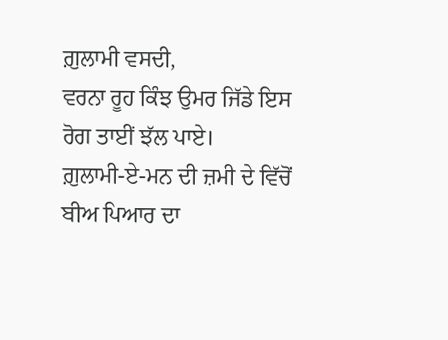ਗ਼ੁਲਾਮੀ ਵਸਦੀ,
ਵਰਨਾ ਰੂਹ ਕਿੰਝ ਉਮਰ ਜਿੱਡੇ ਇਸ
ਰੋਗ ਤਾਈਂ ਝੱਲ ਪਾਏ।
ਗ਼ੁਲਾਮੀ-ਏ-ਮਨ ਦੀ ਜ਼ਮੀ ਦੇ ਵਿੱਚੋਂ
ਬੀਅ ਪਿਆਰ ਦਾ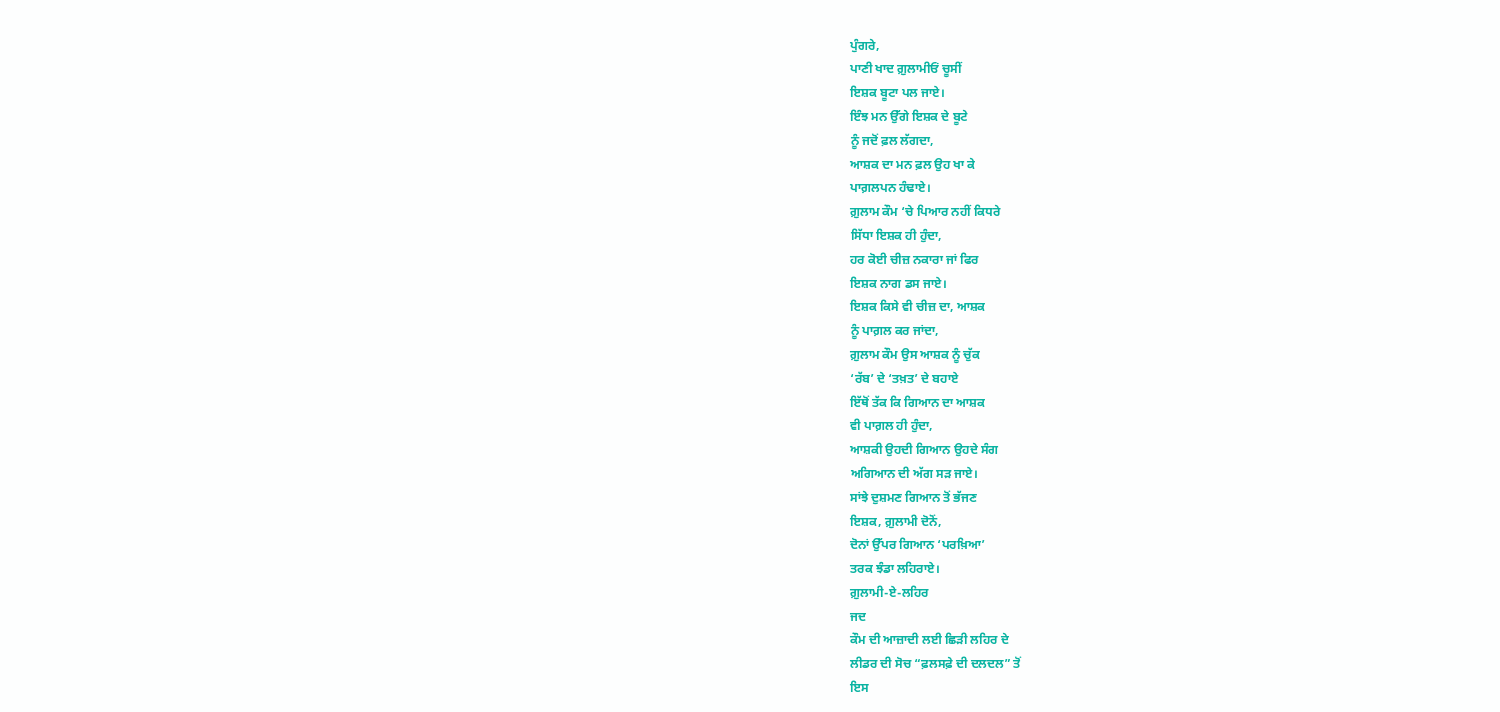ਪੁੰਗਰੇ,
ਪਾਣੀ ਖਾਦ ਗ਼ੁਲਾਮੀਓਂ ਚੂਸੀਂ
ਇਸ਼ਕ ਬੂਟਾ ਪਲ ਜਾਏ।
ਇੰਝ ਮਨ ਉੱਗੇ ਇਸ਼ਕ ਦੇ ਬੂਟੇ
ਨੂੰ ਜਦੋਂ ਫ਼ਲ ਲੱਗਦਾ,
ਆਸ਼ਕ ਦਾ ਮਨ ਫ਼ਲ ਉਹ ਖਾ ਕੇ
ਪਾਗ਼ਲਪਨ ਹੰਢਾਏ।
ਗ਼ੁਲਾਮ ਕੌਮ ‘ਚੇ ਪਿਆਰ ਨਹੀਂ ਕਿਧਰੇ
ਸਿੱਧਾ ਇਸ਼ਕ ਹੀ ਹੁੰਦਾ,
ਹਰ ਕੋਈ ਚੀਜ਼ ਨਕਾਰਾ ਜਾਂ ਫਿਰ
ਇਸ਼ਕ ਨਾਗ ਡਸ ਜਾਏ।
ਇਸ਼ਕ ਕਿਸੇ ਵੀ ਚੀਜ਼ ਦਾ, ਆਸ਼ਕ
ਨੂੰ ਪਾਗ਼ਲ ਕਰ ਜਾਂਦਾ,
ਗ਼ੁਲਾਮ ਕੌਮ ਉਸ ਆਸ਼ਕ ਨੂੰ ਚੁੱਕ
‘ਰੱਬ’ ਦੇ ‘ਤਖ਼ਤ’ ਦੇ ਬਹਾਏ
ਇੱਥੋਂ ਤੱਕ ਕਿ ਗਿਆਨ ਦਾ ਆਸ਼ਕ
ਵੀ ਪਾਗ਼ਲ ਹੀ ਹੁੰਦਾ,
ਆਸ਼ਕੀ ਉਹਦੀ ਗਿਆਨ ਉਹਦੇ ਸੰਗ
ਅਗਿਆਨ ਦੀ ਅੱਗ ਸੜ ਜਾਏ।
ਸਾਂਝੇ ਦੁਸ਼ਮਣ ਗਿਆਨ ਤੋਂ ਭੱਜਣ
ਇਸ਼ਕ, ਗ਼ੁਲਾਮੀ ਦੋਨੋਂ,
ਦੋਨਾਂ ਉੱਪਰ ਗਿਆਨ ‘ਪਰਖ਼ਿਆ’
ਤਰਕ ਝੰਡਾ ਲਹਿਰਾਏ।
ਗ਼ੁਲਾਮੀ-ਏ-ਲਹਿਰ
ਜਦ
ਕੌਮ ਦੀ ਆਜ਼ਾਦੀ ਲਈ ਛਿੜੀ ਲਹਿਰ ਦੇ
ਲੀਡਰ ਦੀ ਸੋਚ “ਫ਼ਲਸਫ਼ੇ ਦੀ ਦਲਦਲ” ਤੋਂ
ਇਸ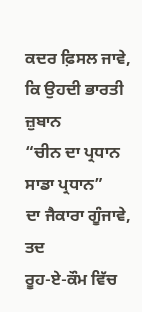ਕਦਰ ਫ਼ਿਸਲ ਜਾਵੇ,
ਕਿ ਉਹਦੀ ਭਾਰਤੀ ਜ਼ੁਬਾਨ
“ਚੀਨ ਦਾ ਪ੍ਰਧਾਨ
ਸਾਡਾ ਪ੍ਰਧਾਨ”
ਦਾ ਜੈਕਾਰਾ ਗੂੰਜਾਵੇ,
ਤਦ
ਰੂਹ-ਏ-ਕੌਮ ਵਿੱਚ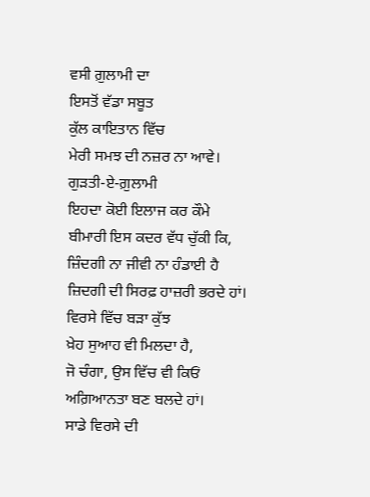ਵਸੀ ਗ਼ੁਲਾਮੀ ਦਾ
ਇਸਤੋਂ ਵੱਡਾ ਸਬੂਤ
ਕੁੱਲ ਕਾਇਤਾਨ ਵਿੱਚ
ਮੇਰੀ ਸਮਝ ਦੀ ਨਜ਼ਰ ਨਾ ਆਵੇ।
ਗੁੜਤੀ-ਏ-ਗ਼ੁਲਾਮੀ
ਇਹਦਾ ਕੋਈ ਇਲਾਜ ਕਰ ਕੌਮੇ
ਬੀਮਾਰੀ ਇਸ ਕਦਰ ਵੱਧ ਚੁੱਕੀ ਕਿ,
ਜ਼ਿੰਦਗੀ ਨਾ ਜੀਵੀ ਨਾ ਹੰਡਾਈ ਹੈ
ਜ਼ਿਦਗੀ ਦੀ ਸਿਰਫ਼ ਹਾਜ਼ਰੀ ਭਰਦੇ ਹਾਂ।
ਵਿਰਸੇ ਵਿੱਚ ਬੜਾ ਕੁੱਝ
ਖ਼ੇਹ ਸੁਆਹ ਵੀ ਮਿਲਦਾ ਹੈ,
ਜੋ ਚੰਗਾ, ਉਸ ਵਿੱਚ ਵੀ ਕਿਓਂ
ਅਗ਼ਿਆਨਤਾ ਬਣ ਬਲਦੇ ਹਾਂ।
ਸਾਡੇ ਵਿਰਸੇ ਦੀ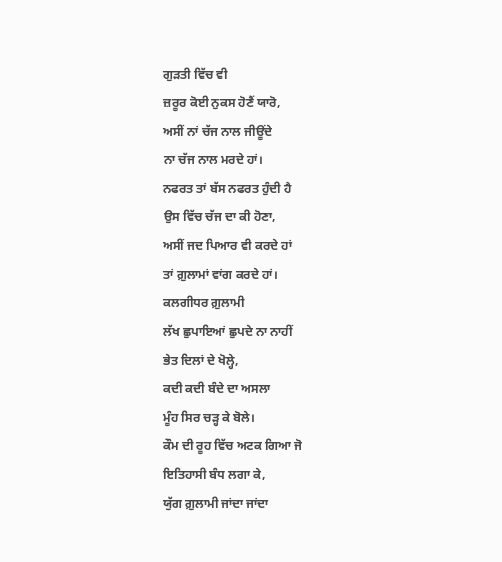ਗੁੜਤੀ ਵਿੱਚ ਵੀ
ਜ਼ਰੂਰ ਕੋਈ ਨੁਕਸ ਹੋਣੈਂ ਯਾਰੋ,
ਅਸੀਂ ਨਾਂ ਚੱਜ ਨਾਲ ਜੀਊਂਦੇ
ਨਾ ਚੱਜ ਨਾਲ ਮਰਦੇ ਹਾਂ।
ਨਫਰਤ ਤਾਂ ਬੱਸ ਨਫਰਤ ਹੁੰਦੀ ਹੈ
ਉਸ ਵਿੱਚ ਚੱਜ ਦਾ ਕੀ ਹੋਣਾ,
ਅਸੀਂ ਜਦ ਪਿਆਰ ਵੀ ਕਰਦੇ ਹਾਂ
ਤਾਂ ਗ਼ੁਲਾਮਾਂ ਵਾਂਗ ਕਰਦੇ ਹਾਂ।
ਕਲਗੀਧਰ ਗ਼ੁਲਾਮੀ
ਲੱਖ ਛੁਪਾਇਆਂ ਛੁਪਦੇ ਨਾ ਨਾਹੀਂ
ਭੇਤ ਦਿਲਾਂ ਦੇ ਖੋਲ੍ਹੇ,
ਕਦੀ ਕਦੀ ਬੰਦੇ ਦਾ ਅਸਲਾ
ਮੂੰਹ ਸਿਰ ਚੜ੍ਹ ਕੇ ਬੋਲੇ।
ਕੌਮ ਦੀ ਰੂਹ ਵਿੱਚ ਅਟਕ ਗਿਆ ਜੋ
ਇਤਿਹਾਸੀ ਬੰਧ ਲਗਾ ਕੇ,
ਯੁੱਗ ਗ਼ੁਲਾਮੀ ਜਾਂਦਾ ਜਾਂਦਾ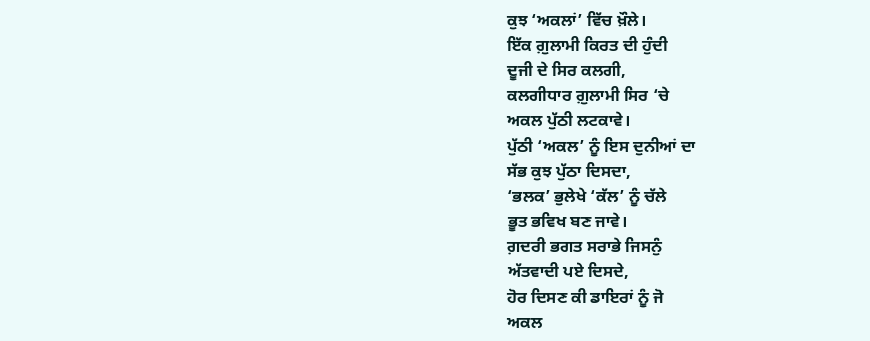ਕੁਝ ‘ਅਕਲਾਂ’ ਵਿੱਚ ਖ਼ੌਲੇ।
ਇੱਕ ਗ਼ੁਲਾਮੀ ਕਿਰਤ ਦੀ ਹੁੰਦੀ
ਦੂਜੀ ਦੇ ਸਿਰ ਕਲਗੀ,
ਕਲਗੀਧਾਰ ਗ਼ੁਲਾਮੀ ਸਿਰ ‘ਚੇ
ਅਕਲ ਪੁੱਠੀ ਲਟਕਾਵੇ।
ਪੁੱਠੀ ‘ਅਕਲ’ ਨੂੰ ਇਸ ਦੁਨੀਆਂ ਦਾ
ਸੱਭ ਕੁਝ ਪੁੱਠਾ ਦਿਸਦਾ,
‘ਭਲਕ’ ਭੁਲੇਖੇ ‘ਕੱਲ’ ਨੂੰ ਚੱਲੇ
ਭੂਤ ਭਵਿਖ ਬਣ ਜਾਵੇ।
ਗ਼ਦਰੀ ਭਗਤ ਸਰਾਭੇ ਜਿਸਨੁੰ
ਅੱਤਵਾਦੀ ਪਏ ਦਿਸਦੇ,
ਹੋਰ ਦਿਸਣ ਕੀ ਡਾਇਰਾਂ ਨੂੰ ਜੋ
ਅਕਲ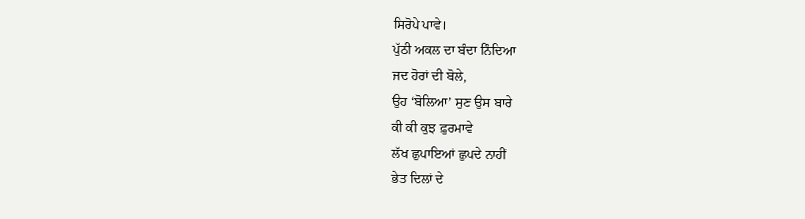ਸਿਰੋਪੇ ਪਾਵੇ।
ਪੁੱਠੀ ਅਕਲ ਦਾ ਬੰਦਾ ਨਿੰਦਿਆ
ਜਦ ਹੋਰਾਂ ਦੀ ਬੋਲੇ,
ਉਹ ‘ਬੋਲਿਆ’ ਸੁਣ ਉਸ ਬਾਰੇ
ਕੀ ਕੀ ਕੁਝ ਫ਼ੁਰਮਾਵੇ
ਲੱਖ ਛੁਪਾਇਆਂ ਛੁਪਦੇ ਨਾਹੀਂ
ਭੇਤ ਦਿਲਾਂ ਦੇ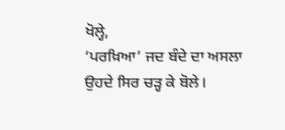ਖੋਲ੍ਹੇ,
‘ਪਰਖ਼ਿਆ’ ਜਦ ਬੰਦੇ ਦਾ ਅਸਲਾ
ਉਹਦੇ ਸਿਰ ਚੜ੍ਹ ਕੇ ਬੋਲੇ।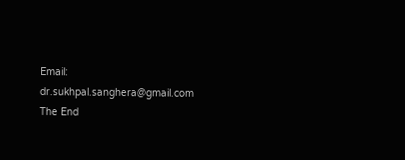Email: dr.sukhpal.sanghera@gmail.com
The End